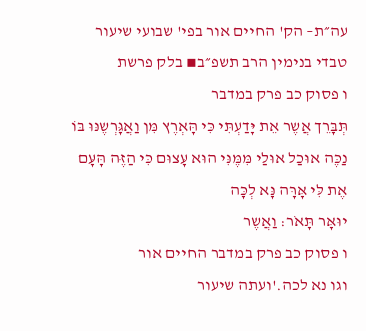עה״ת– הק' החיים אור בפי' שבועי שיעור טבדי בנימין הרב תשפ״ב▪ בלק פרשת
ו פסוק כב פרק במדבר
תְּבָּרֵך אֲשֶר אֵת יָּדַעְתִּי כִּי הָּאְרֶץ מִּן וַאֲגָּרְשֶנּוּ בּוֹ נַכֶּה אוּכַל אוּלַי מִּמֶּנִּי הוּא עָּצוּם כִּי הַזֶּה הָּעָּם אֶת לִּי אָּרָּה נָּא לְכָּה
יוּאָּר תָּאֹר: וַאֲשֶר
ו פסוק כב פרק במדבר החיים אור
וגו נא לכה.'ועתה שיעור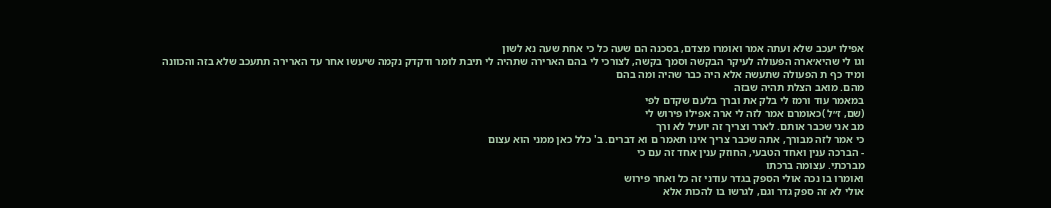אפילו יעכב שלא ועתה אמר ואומרו מצדם, בסכנה הם שעה כל כי אחת שעה נא לשון
וגו לי שהיא׳ארה הפעולה לעיקר הבקשה וסמך בקשה, לצורכי לי בהם הארירה שתהיה לי תיבת לומר ודקדק נקמה שיעשו אחר עד הארירה תתעכב שלא בזה והכוונה
ומיד כף ת הפעולה שתעשה אלא היה כבר שהיה ומה בהם
מהם. מואב הצלת תהיה שבזה
במאמר עוד ורמז לי בלק את וברך בלעם שקדם לפי
(שם, ז״ל )כאומרם אמר לזה לי ארה אפילו פירוש לי
מב אני שכבר אותם. לארר וצריך זה יועיל לא ורך
כי אמר לזה מבורך, אתה שכבר צריך אינו תאמר ם וא דברים. ב' כלל כאן ממני הוא עצום
- הברכה ענין ואחד הטבעי, החוזק ענין אחד זה עם כי
מברכתי. עצומה ברכתו
ואומרו בו נכה אולי הספק בגדר עודני זה כל ואחר פירוש
אולי לא זה ספק גדר וגם, לגרשו בו להכות אלא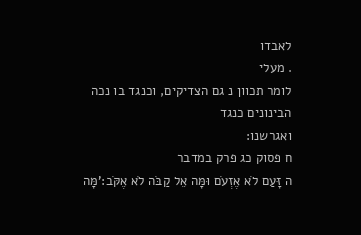לאבדו
. מעלי
לומר תכוון נ גם הצדיקים, וכנגד בו נכה הבינונים כנגד
ואגרשנו:
ח פסוק כג פרק במדבר
ה זָּעַם לֹא אֶזְעֹם וּמָּה אֵל קַבֹּה לֹא אֶקֹּב:'מָּה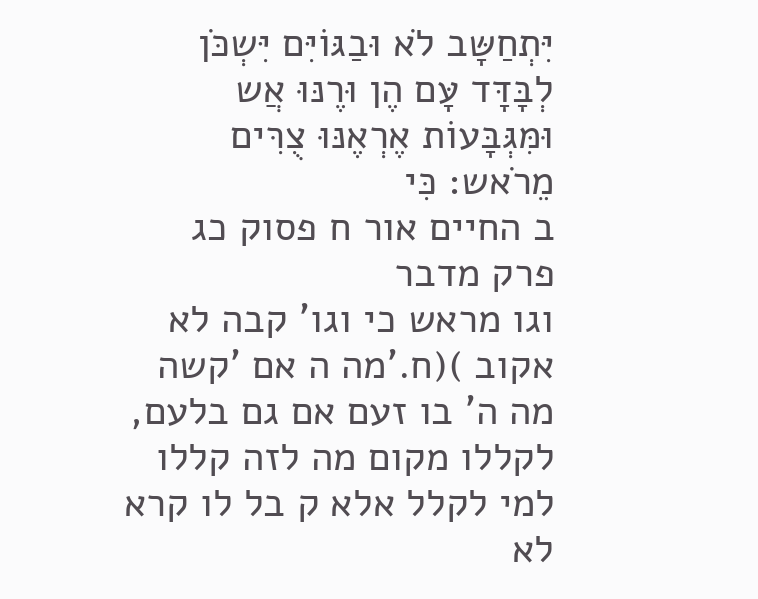יִּתְחַשָּב לֹא וּבַגּוֹיִּם יִּשְכֹּן לְבָּדָּד עָּם הֶן וּרֶנּוּ אֲש וּמִּגְּבָּעוֹת אֶרְאֶנּוּ צֻרִּים מֵרֹאש: כִּי
ב החיים אור ח פסוק כג פרק מדבר
וגו מראש כי וגו' קבה לא אקוב )(ח.'מה ה אם 'קשה מה ה' בו זעם אם גם בלעם, לקללו מקום מה לזה קללו
למי לקלל אלא ק בל לו קרא לא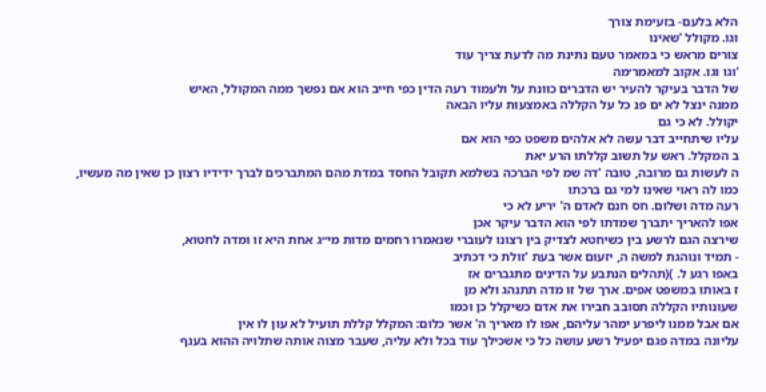הלא בלעם- בזעימת צורך
וגו. מקולל 'שאינו
צורים מראש כי במאמר טעם נתינת מה לדעת צריך עוד
'וגו וגו. אקוב למאמר׳מה
של הדבר בעיקר להעיר יש הדברים כוונת על ולעמוד רעה הדין כפי חייב הוא אם נפשך ממה המקולל, האיש
ממנה ינצל לא ים פנ כל על הקללה באמצעות עליו הבאה
יקולל. לא כי גם
עליו שיתחייב דבר עשה לא אלהים משפט כפי הוא אם
ב המקלל. ראש על תשוב קללתו הרע יאת
ה לעשות גם מרובה, טובה 'דה שמ לפי הברכה בשלמא תקובל החסד במדת מהם המתברכים לברך ידידיו רצון כן שאין מה מעשיו, כמו לה ראוי שאינו למי גם ברכתו
רעה מדה ושלום. חס חנם לאדם ה' יריע לא כי
אפו להאריך יתברך שמדתו לפי הוא הדבר עיקר אכן
שירצה הגם לרשע בין כשיחטא לצדיק בין רצונו לעוברי שנאמרו רחמים מדות מי״ג אחת היא זו ומדה לחטוא,
- תמיד ונוהגת למשה ה, יזעום אשר בעת 'זולת כי דכתיב
באפו רגע ל. )(תהלים הנתבע על הדינים מתגברים אז
ז באותו במשפט אפים. ארך של זו מדה תתנהג ולא מן
שעונותיו הקללה תסובב חבירו את אדם כשיקלל כן וכמו
אם אבל ממנו ליפרע ימהר עליהם, אפו לו מאריך ה' אשר כלום: המקלל קללת תועיל לא עון לו אין
עליונה במדה פגם יפעיל רשע עושה כל כי אשכילך עוד בכל ולא עליה, שעבר מצוה אותה שתלויה ההוא בענף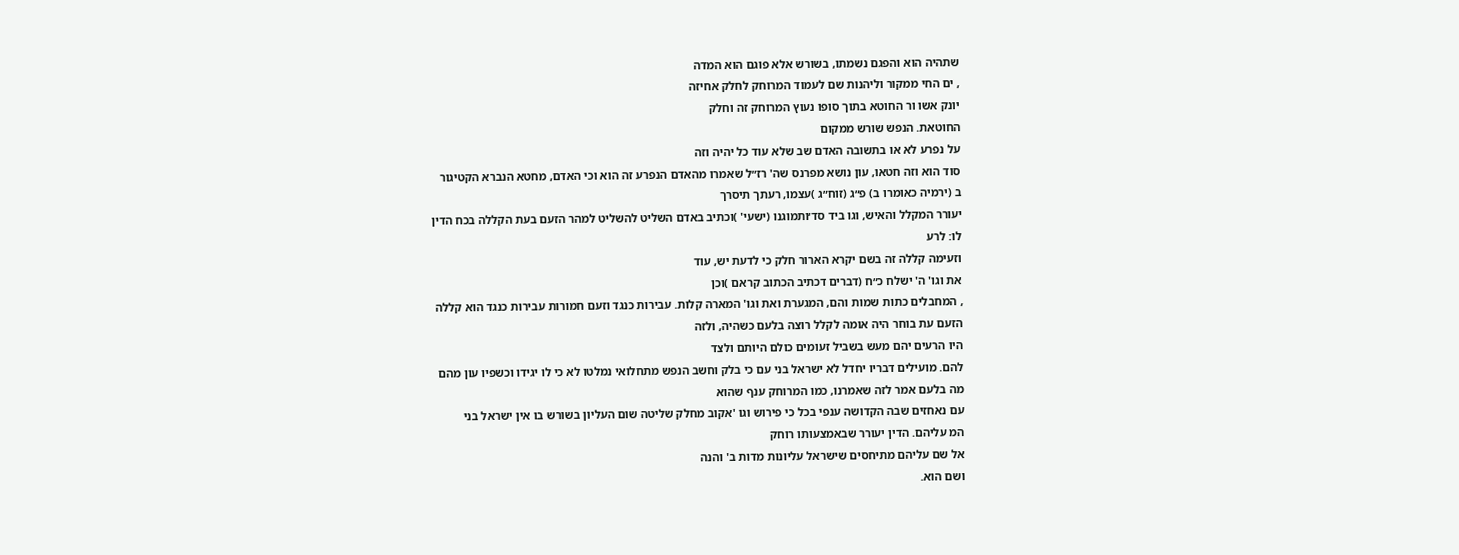שתהיה הוא והפגם נשמתו, בשורש אלא פוגם הוא המדה
, ים החי ממקור וליהנות שם לעמוד המרוחק לחלק אחיזה
יונק אשו ור החוטא בתוך סופו נעוץ המרוחק זה וחלק
החוטאת. הנפש שורש ממקום
על נפרע לא או בתשובה האדם שב שלא עוד כל יהיה וזה
סוד הוא וזה חטאו, עון נושא מפרנס שה' רז״ל שאמרו מהאדם הנפרע זה הוא וכי האדם, מחטא הנברא הקטיגור
ב (ירמיה כאומרו ב) פ״ג (זוח״ג )עצמו, רעתך תיסרך
יעורר המקלל והאיש, וגו ביד סד׳ותמוגנו (ישעי' )וכתיב באדם השליט להשליט למהר הזעם בעת הקללה בכח הדין
לו: לרע
וזעימה קללה זה בשם יקרא הארור חלק כי לדעת יש, עוד
את וגו' ה' ישלח כ״ח (דברים דכתיב הכתוב קראם )וכן
, המחבלים כתות שמות והם, המגערת ואת וגו' המארה קלות. עבירות כנגד וזעם חמורות עבירות כנגד הוא קללה
הזעם עת בוחר היה אומה לקלל רוצה בלעם כשהיה, ולזה
היו הרעים יהם מעש בשביל זעומים כולם היותם ולצד
להם. מועילים דבריו יחדל לא ישראל בני עם כי בלק וחשב הנפש מתחלואי נמלטו לא כי לו יגידו וכשפיו עון מהם
מה בלעם אמר לזה שאמרנו, כמו המרוחק ענף שהוא
עם נאחזים שבה הקדושה ענפי בכל כי פירוש וגו 'אקוב מחלק שליטה שום העליון בשורש בו אין ישראל בני
המ עליהם. הדין יעורר שבאמצעותו רוחק
אל שם עליהם מתיחסים שישראל עליונות מדות ב' והנה
ושם הוא.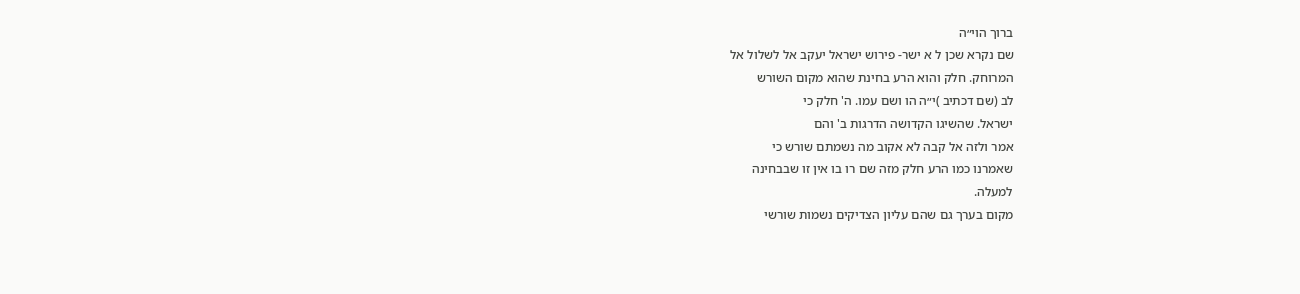ברוך הוי״ה
שם נקרא שכן ל א ישר- פירוש ישראל יעקב אל לשלול אל
המרוחק. חלק והוא הרע בחינת שהוא מקום השורש
לב (שם דכתיב )י״ה הו ושם עמו. ה' חלק כי
ישראל. שהשיגו הקדושה הדרגות ב' והם
אמר ולזה אל קבה לא אקוב מה נשמתם שורש כי
שאמרנו כמו הרע חלק מזה שם רו בו אין זו שבבחינה
למעלה.
מקום בערך גם שהם עליון הצדיקים נשמות שורשי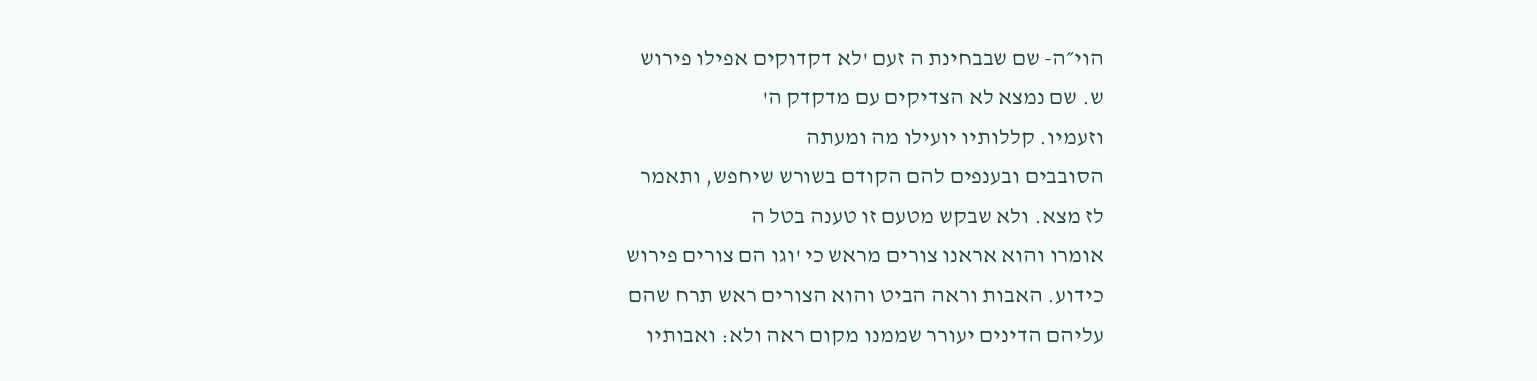הוי״ה- שם שבבחינת ה זעם 'לא דקדוקים אפילו פירוש
ש. שם נמצא לא הצדיקים עם מדקדק ה'
וזעמיו. קללותיו יועילו מה ומעתה
הסובבים ובענפים להם הקודם בשורש שיחפש, ותאמר
לז מצא. ולא שבקש מטעם זו טענה בטל ה
אומרו והוא אראנו צורים מראש כי 'וגו הם צורים פירוש
כידוע. האבות וראה הביט והוא הצורים ראש תרח שהם
עליהם הדינים יעורר שממנו מקום ראה ולא: ואבותיו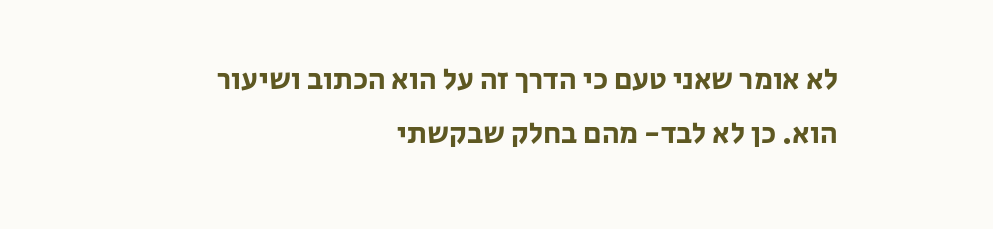לא אומר שאני טעם כי הדרך זה על הוא הכתוב ושיעור
הוא. כן לא לבד- מהם בחלק שבקשתי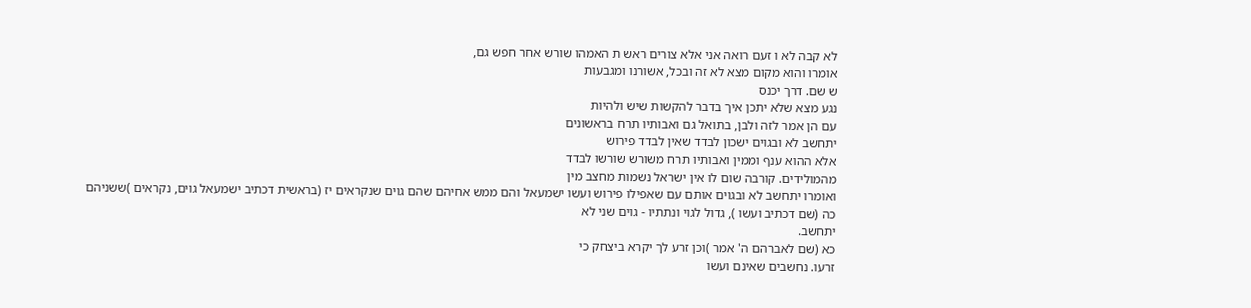לא קבה לא ו זעם רואה אני אלא צורים ראש ת האמהו שורש אחר חפש גם,
אומרו והוא מקום מצא לא זה ובכל, אשורנו ומגבעות
ש שם. דרך יכנס
נגע מצא שלא יתכן איך בדבר להקשות שיש ולהיות
עם הן אמר לזה ולבן, בתואל גם ואבותיו תרח בראשונים
יתחשב לא ובגוים ישכון לבדד שאין לבדד פירוש
אלא ההוא ענף וממין ואבותיו תרח משורש שורשו לבדד
מהמולידים. קורבה שום לו אין ישראל נשמות מחצב מין
ואומרו יתחשב לא ובגוים אותם עם שאפילו פירוש ועשו ישמעאל והם ממש אחיהם שהם גוים שנקראים יז (בראשית דכתיב ישמעאל גוים, נקראים )ששניהם
כה (שם דכתיב ועשו ), גדול לגוי ונתתיו - גוים שני לא
יתחשב.
כא (שם לאברהם ה' אמר )וכן זרע לך יקרא ביצחק כי
זרעו. נחשבים שאינם ועשו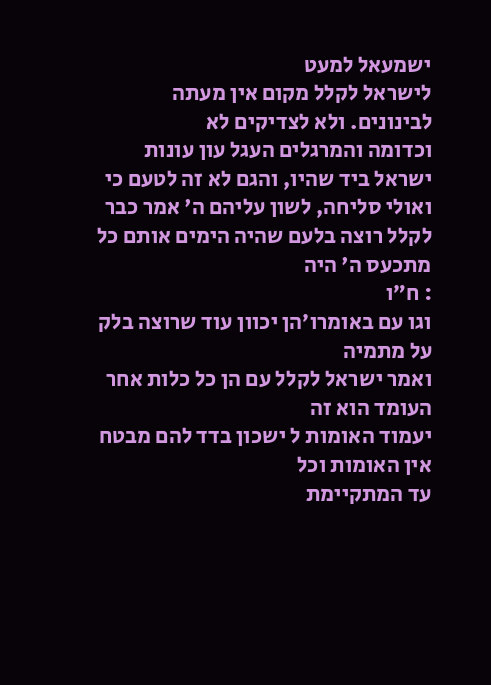ישמעאל למעט
לישראל לקלל מקום אין מעתה לבינונים. ולא לצדיקים לא
וכדומה והמרגלים העגל עון עונות ישראל ביד שהיו, והגם לא זה לטעם כי ואולי סליחה, לשון עליהם ה' אמר כבר
לקלל רוצה בלעם שהיה הימים אותם כל מתכעס ה' היה
: ח״ו
וגו עם באומרו׳הן יכוון עוד שרוצה בלק על מתמיה
ואמר ישראל לקלל עם הן כל כלות אחר העומד הוא זה
יעמוד האומות ל ישכון בדד להם מבטח אין האומות וכל
עד המתקיימת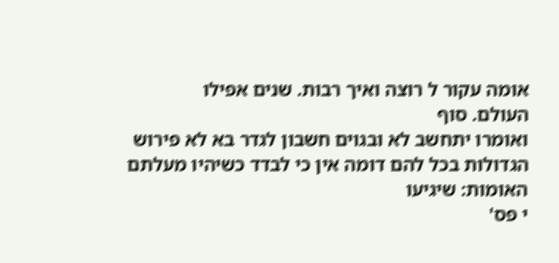אומה עקור ל רוצה ואיך רבות. שנים אפילו
העולם. סוף
ואומרו יתחשב לא ובגוים חשבון לגדר בא לא פירוש
הגדולות בכל להם דומה אין כי לבדד כשיהיו מעלתם
האומות: שיגיעו
י פס'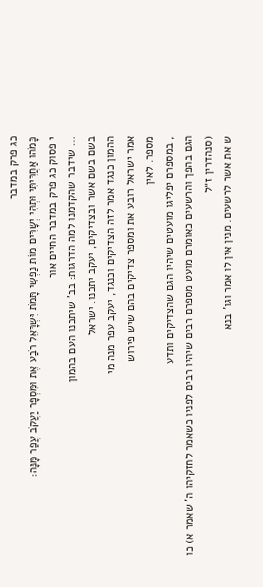כג פרק במדבר
כָּמֹהו אַחֲרִּיתִּי וּתְהִּי יְשָּרִּים מוֹת נַפְשִּי תָּמֹת יִּשְרָּאֵל רֹבַע אֶת וּמִּסְפָּר יַעֲקֹב עֲפַר מָּנָּה:
י פסוק כג פרק במדבר החיים אור
… שידבר שהקדמנו למה הדרגות: בב' שיתכנו העם בהמון
בשם בשם אשר ובצדיקים, יעקב יתכנו. ישראל
ההמון כנגד אמר לזה הצדיקים וכנגד, יעקב עפר מנה מי
אמר ישראל רובע את ומספר צדיקים בהם שיש פירוש
מספר. לאין
, במספרם יפליגו מועטים שיהיו הגם שהצדיקים ותדע
הגם בהפך והרשעים כאומרם מועט מספרם רבים שיהיו רבים לפניו כשאמר לחזקיהו ה' שאמר א) כו (סנהדרין ז״ל
ש את אשר לרשעים. מנין אין לו אמר וגו' בנא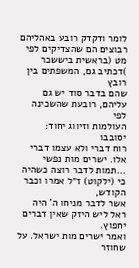לומר ודקדק רובע באהליהם רבוצים הם שהצדיקים לפי
מט (בראשית ביששכר )דכתיב גם, המשפתים בין רובץ
שהם בדבר סוד יש גם עליהם, רובעת שהשכינה לפי
העולמות וזיווג יחוד: יסובבו
רוח דברי ולא עצמו דברי אלו. ישרים מות נפשי …תמות לדבר רוצה כשהיה כי (ילקוט) ז״ל אמרו וכבר הקודש,
אשר לדבר מניחו ה' היה ראל ליש היזק שאין דברים
יחפוץ.
ואמר ישרים מות ישראל. על שחוזר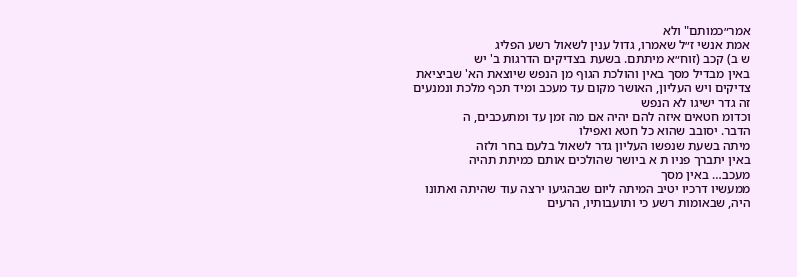אמר״כמותם" ולא
אמת אנשי ז״ל שאמרו, גדול ענין לשאול רשע הפליג
ש ב) קכב (זוח״א מיתתם. בשעת בצדיקים הדרגות ב' יש
באין מבדיל מסך באין והולכת הגוף מן הנפש שיוצאת הא' שביציאת צדיקים ויש העליון, האושר מקום עד מעכב ומיד תכף מלכת ונמנעים זה גדר ישיגו לא הנפש
וכדומ חטאים איזה להם יהיה אם מה זמן עד ומתעכבים, ה
הדבר. יסובב שהוא כל חטא ואפילו
מיתה בשעת שנפשו העליון גדר לשאול בלעם בחר ולזה
באין יתברך פניו ת א ביושר שהולכים אותם כמיתת תהיה
מעכב… באין מסך
ממעשיו דרכיו יטיב המיתה ליום שבהגיעו ירצה עוד שהיתה ואתונו היה, שבאומות רשע כי ותועבותיו, הרעים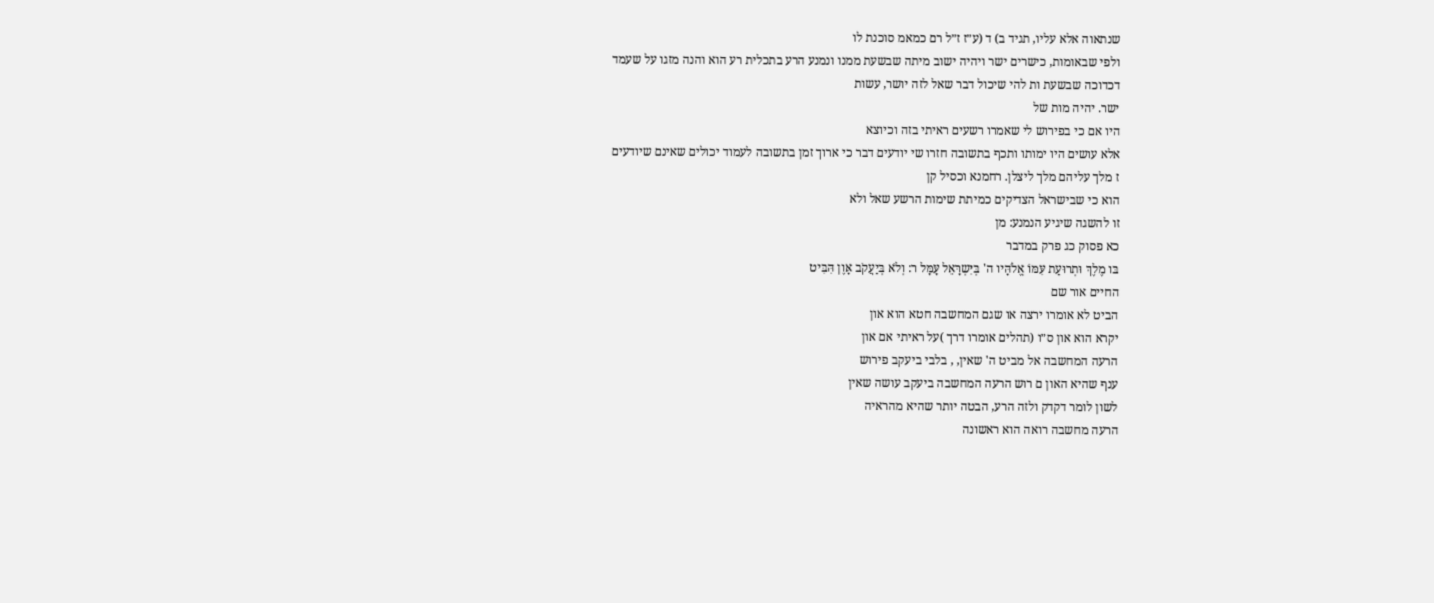שנתאוה אלא עליו, תגיד ב) ד (ע״ז ז״ל רם כמאמ סוכנת לו
ולפי שבאומות, כישרים ישר ויהיה ישוב מיתה שבשעת ממנו ונמנע הרע בתכלית רע הוא והנה מזגו על שעמד
דכדוכה שבשעת ות להי שיכול דבר שאל לזה יושר, עשות
ישר. יהיה מות של
היו אם כי בפירוש לי שאמרו רשעים ראיתי בזה וכיוצא
אלא עושים היו ימותו ותכף בתשובה חזרו שי יודעים דבר כי ארוך זמן בתשובה לעמוד יכולים שאינם שיודעים
ז מלך עליהם מלך ליצלן. רחמנא וכסיל קן
הוא כי שבישראל הצדיקים כמיתת שימות הרשע שאל ולא
זו להשגה שיגיע הנמנע: מן
כא פסוק כג פרק במדבר
בּו מֶלֶךְ וּתְרוּעַת עִּמּוֹ אֱלֹהָּיו ה' בְּיִּשְרָּאֵל עָּמָּל ר: וְלֹא בְּיַעֲקֹב אָּוֶן הִּבִּיט
החיים אור שם
הביט לא אומרו ירצה או שגם המחשבה חטא הוא און
יקרא הוא און ס״ו (תהלים אומרו דרך )על ראיתי אם און
הרעה המחשבה אל מביט ה' שאין, , בלבי ביעקב פירוש
ענף שהיא האון ם רוש הרעה המחשבה ביעקב עושה שאין
לשון לומר דקדק ולזה הרע, הבטה יותר שהיא מהראיה
הרעה מחשבה רואה הוא ראשונה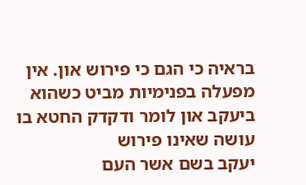בראיה כי הגם כי פירוש און. אין מפעלה בפנימיות מביט כשהוא
ביעקב און לומר ודקדק החטא בו עושה שאינו פירוש
יעקב בשם אשר העם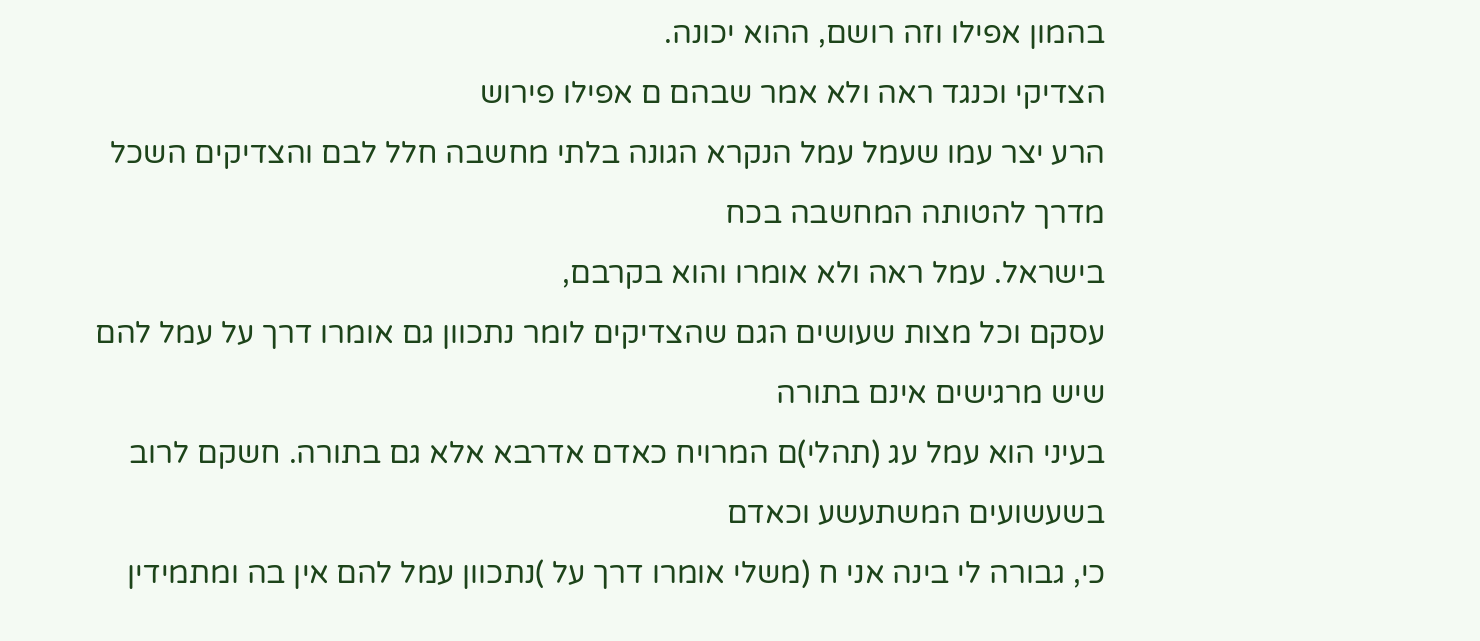בהמון אפילו וזה רושם, ההוא יכונה.
הצדיקי וכנגד ראה ולא אמר שבהם ם אפילו פירוש
הרע יצר עמו שעמל עמל הנקרא הגונה בלתי מחשבה חלל לבם והצדיקים השכל מדרך להטותה המחשבה בכח
בישראל. עמל ראה ולא אומרו והוא בקרבם,
עסקם וכל מצות שעושים הגם שהצדיקים לומר נתכוון גם אומרו דרך על עמל להם שיש מרגישים אינם בתורה
בעיני הוא עמל עג (תהלי)ם המרויח כאדם אדרבא אלא גם בתורה. חשקם לרוב בשעשועים המשתעשע וכאדם
כי, גבורה לי בינה אני ח (משלי אומרו דרך על )נתכוון עמל להם אין בה ומתמידין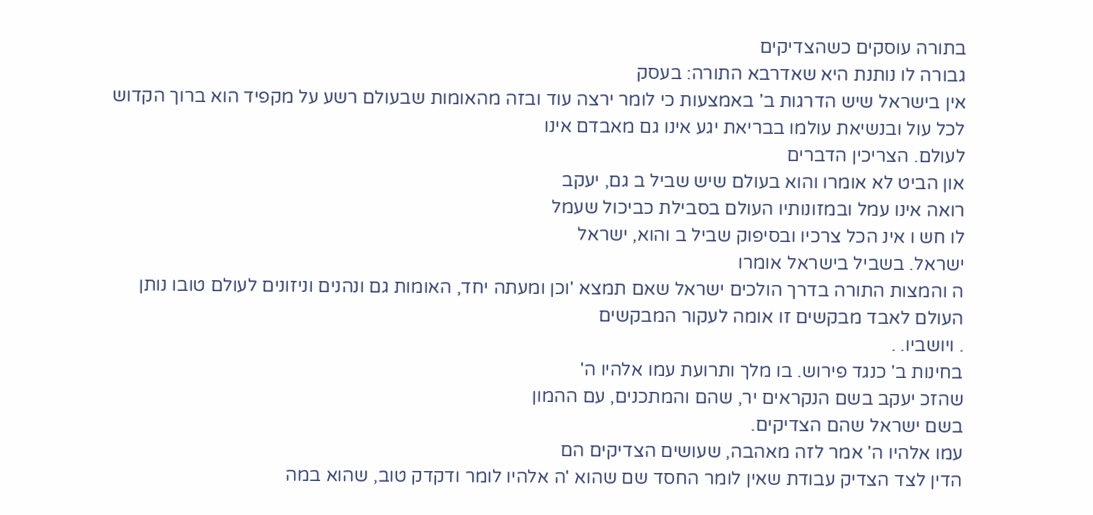בתורה עוסקים כשהצדיקים
גבורה לו נותנת היא שאדרבא התורה: בעסק
אין בישראל שיש הדרגות ב' באמצעות כי לומר ירצה עוד ובזה מהאומות שבעולם רשע על מקפיד הוא ברוך הקדוש
לכל עול ובנשיאת עולמו בבריאת יגע אינו גם מאבדם אינו
לעולם. הצריכין הדברים
און הביט לא אומרו והוא בעולם שיש שביל ב גם, יעקב
רואה אינו עמל ובמזונותיו העולם בסבילת כביכול שעמל
לו חש ו אינ הכל צרכיו ובסיפוק שביל ב והוא, ישראל
ישראל. בשביל בישראל אומרו
ה והמצות התורה בדרך הולכים ישראל שאם תמצא 'וכן ומעתה יחד, האומות גם ונהנים וניזונים לעולם טובו נותן העולם לאבד מבקשים זו אומה לעקור המבקשים
. ויושביו. .
בחינות ב' כנגד פירוש. בו מלך ותרועת עמו אלהיו ה'
שהזכ יעקב בשם הנקראים יר, שהם והמתכנים, עם ההמון
בשם ישראל שהם הצדיקים.
עמו אלהיו ה' אמר לזה מאהבה, שעושים הצדיקים הם
הדין לצד הצדיק עבודת שאין לומר החסד שם שהוא 'ה אלהיו לומר ודקדק טוב, שהוא במה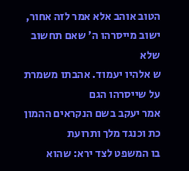הטוב אוהב אלא אמר לזה אחור, ישוב מייסרהו ה' שאם תחשוב שלא
ש אלהיו יעמוד. אהבתו משמרת על שייסרהו הגם
אמר יעקב בשם הנקראים ההמון כת וכנגד מלך ותרועת
בו המשפט לצד ירא: שהוא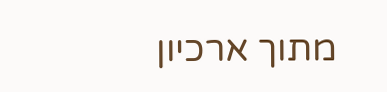מתוך ארכיון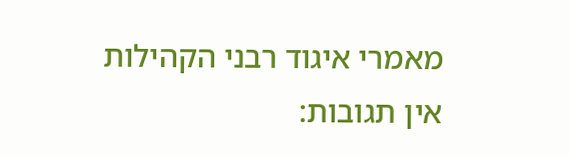מאמרי איגוד רבני הקהילות
אין תגובות: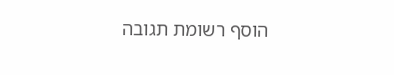הוסף רשומת תגובה